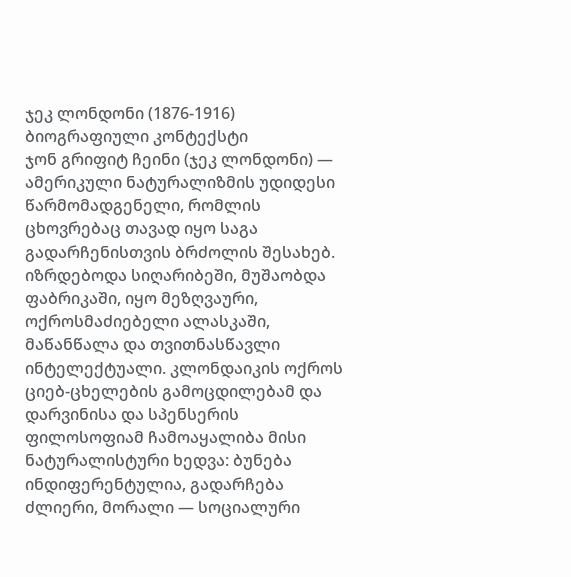ჯეკ ლონდონი (1876-1916)
ბიოგრაფიული კონტექსტი
ჯონ გრიფიტ ჩეინი (ჯეკ ლონდონი) — ამერიკული ნატურალიზმის უდიდესი წარმომადგენელი, რომლის ცხოვრებაც თავად იყო საგა გადარჩენისთვის ბრძოლის შესახებ. იზრდებოდა სიღარიბეში, მუშაობდა ფაბრიკაში, იყო მეზღვაური, ოქროსმაძიებელი ალასკაში, მაწანწალა და თვითნასწავლი ინტელექტუალი. კლონდაიკის ოქროს ციებ-ცხელების გამოცდილებამ და დარვინისა და სპენსერის ფილოსოფიამ ჩამოაყალიბა მისი ნატურალისტური ხედვა: ბუნება ინდიფერენტულია, გადარჩება ძლიერი, მორალი — სოციალური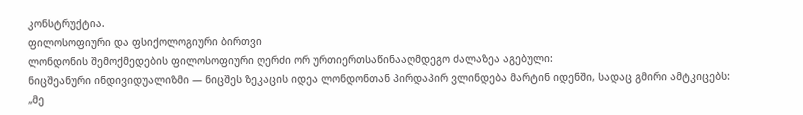კონსტრუქტია.
ფილოსოფიური და ფსიქოლოგიური ბირთვი
ლონდონის შემოქმედების ფილოსოფიური ღერძი ორ ურთიერთსაწინააღმდეგო ძალაზეა აგებული:
ნიცშეანური ინდივიდუალიზმი — ნიცშეს ზეკაცის იდეა ლონდონთან პირდაპირ ვლინდება მარტინ იდენში, სადაც გმირი ამტკიცებს: „მე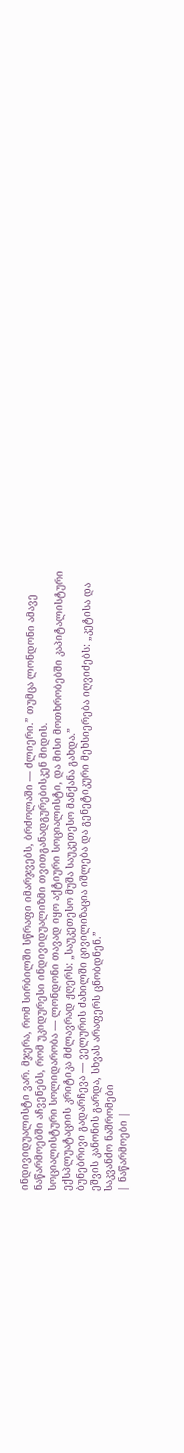ინდივიდუალისტი ვარ. მჯერა, რომ სირბილში სწრაფი იმარჯვებს, ბრძოლაში — ძლიერი.” თუმცა ლონდონი ამავე ნაწარმოებში აჩვენებს, რომ უკიდურესი ინდივიდუალიზმი თვითგანადგურებისკენ მიდის.
სოციალისტური სოლიდარობა — ლონდონი თავად იყო აქტიური სოციალისტი, და მისი მოთხრობებში კაპიტალისტური ექსპლუატაციის კრიტიკა მძლავრად ჟღერს: „საუკეთესო მუშა საუკეთესო მანქანა გახდა.”
ბუნებრივი გადარჩევა — ველურის ძახილში ცივილიზაცია იშლება და გენეტიკური მეხსიერება იღვიძებს: „კეტისა და ეშვის კანონის გარდა, სხვას არაფერს ცნობდნენ.”
საკვანძო ნაშრომები
| ნაწარმოები |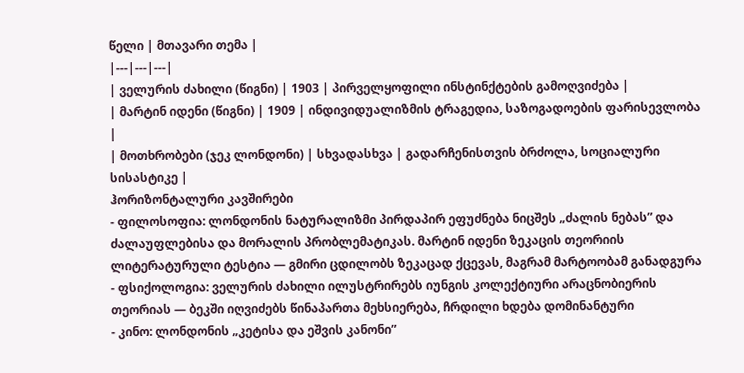წელი | მთავარი თემა |
|---|---|---|
| ველურის ძახილი (წიგნი) | 1903 | პირველყოფილი ინსტინქტების გამოღვიძება |
| მარტინ იდენი (წიგნი) | 1909 | ინდივიდუალიზმის ტრაგედია, საზოგადოების ფარისევლობა |
| მოთხრობები (ჯეკ ლონდონი) | სხვადასხვა | გადარჩენისთვის ბრძოლა, სოციალური სისასტიკე |
ჰორიზონტალური კავშირები
- ფილოსოფია: ლონდონის ნატურალიზმი პირდაპირ ეფუძნება ნიცშეს „ძალის ნებას” და ძალაუფლებისა და მორალის პრობლემატიკას. მარტინ იდენი ზეკაცის თეორიის ლიტერატურული ტესტია — გმირი ცდილობს ზეკაცად ქცევას, მაგრამ მარტოობამ განადგურა
- ფსიქოლოგია: ველურის ძახილი ილუსტრირებს იუნგის კოლექტიური არაცნობიერის თეორიას — ბეკში იღვიძებს წინაპართა მეხსიერება, ჩრდილი ხდება დომინანტური
- კინო: ლონდონის „კეტისა და ეშვის კანონი”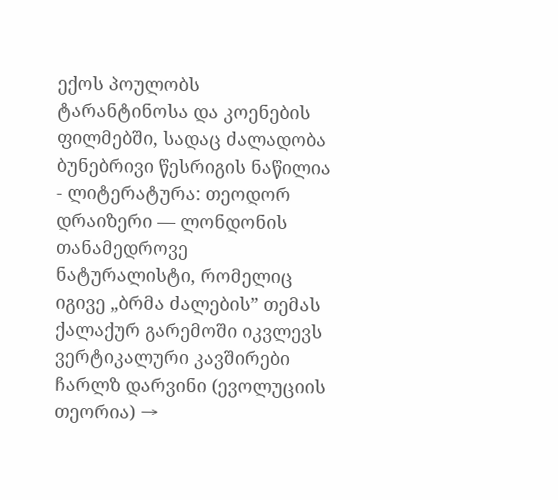ექოს პოულობს ტარანტინოსა და კოენების ფილმებში, სადაც ძალადობა ბუნებრივი წესრიგის ნაწილია
- ლიტერატურა: თეოდორ დრაიზერი — ლონდონის თანამედროვე ნატურალისტი, რომელიც იგივე „ბრმა ძალების” თემას ქალაქურ გარემოში იკვლევს
ვერტიკალური კავშირები
ჩარლზ დარვინი (ევოლუციის თეორია) →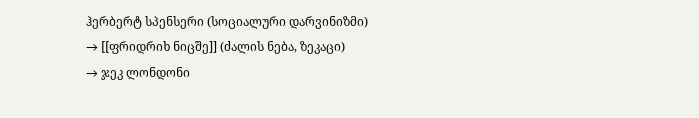ჰერბერტ სპენსერი (სოციალური დარვინიზმი)
→ [[ფრიდრიხ ნიცშე]] (ძალის ნება, ზეკაცი)
→ ჯეკ ლონდონი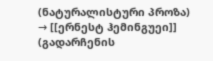(ნატურალისტური პროზა)
→ [[ერნესტ ჰემინგუეი]] (გადარჩენის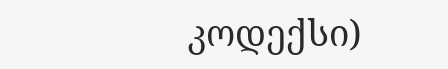კოდექსი)